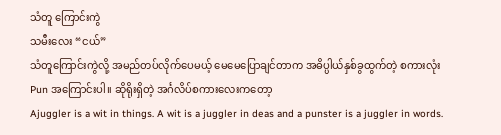သံတူ ကြောင်းကွဲ
သမီးလေး “ငယ်”
သံတူကြောင်းကွဲလို့ အမည်တပ်လိုက်ပေမယ့် မေမေပြောချင်တာက အဓိပ္ပါယ်နှစ်ခွထွက်တဲ့ စကားလုံး Pun အကြောင်းပါ။ ဆိုရိုးရှိတဲ့ အင်္ဂလိပ်စကားလေးကတော့
Ajuggler is a wit in things. A wit is a juggler in deas and a punster is a juggler in words.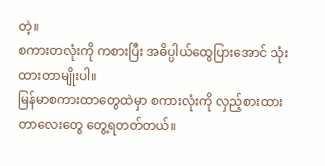တဲ့။
စကားတလုံးကို ကစားပြီး အဓိပ္ပါယ်ထွေပြားအောင် သုံးထားတာမျိုးပါ။
မြန်မာစကားထာတွေထဲမှာ စကားလုံးကို လှည့်စားထားတာလေးတွေ တွေ့ရတတ်တယ်။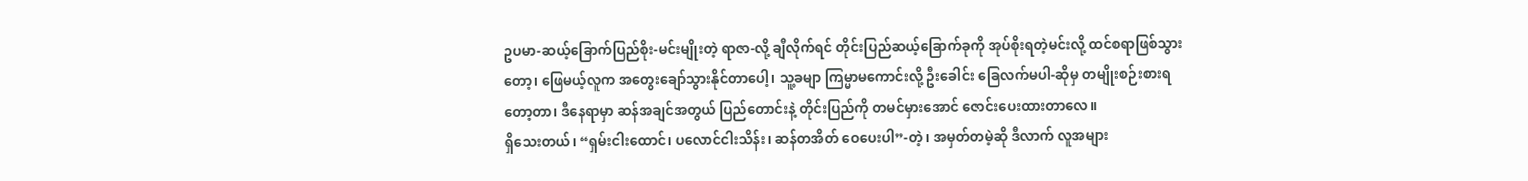ဥပမာ-ဆယ့်ခြောက်ပြည်စိုး-မင်းမျိုးတဲ့ ရာဇာ-လို့ ချီလိုက်ရင် တိုင်းပြည်ဆယ့်ခြောက်ခုကို အုပ်စိုးရတဲ့မင်းလို့ ထင်စရာဖြစ်သွားတော့၊ ဖြေမယ့်လူက အတွေးချော်သွားနိုင်တာပေါ့၊ သူ့ခမျာ ကြမ္မာမကောင်းလို့ ဦးခေါင်း ခြေလက်မပါ-ဆိုမှ တမျိုးစဉ်းစားရတော့တာ၊ ဒီနေရာမှာ ဆန်အချင်အတွယ် ပြည်တောင်းနဲ့ တိုင်းပြည်ကို တမင်မှားအောင် ဇောင်းပေးထားတာလေ။
ရှိသေးတယ်၊ “ရှမ်းငါးထောင်၊ ပလောင်ငါးသိန်း၊ ဆန်တအိတ် ဝေပေးပါ”-တဲ့၊ အမှတ်တမဲ့ဆို ဒီလာက် လူအများ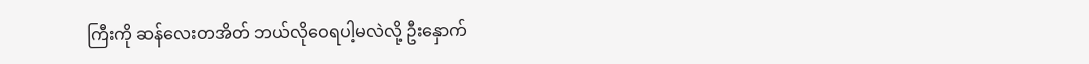ကြီးကို ဆန်လေးတအိတ် ဘယ်လိုဝေရပါ့မလဲလို့ ဦးနှောက်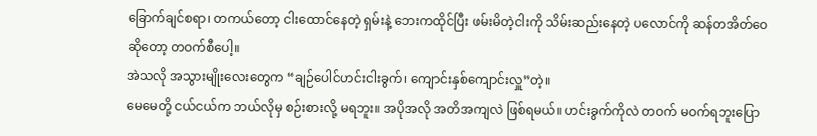ခြောက်ချင်စရာ၊ တကယ်တော့ ငါးထောင်နေတဲ့ ရှမ်းနဲ့ ဘေးကထိုင်ပြီး ဖမ်းမိတဲ့ငါးကို သိမ်းဆည်းနေတဲ့ ပလောင်ကို ဆန်တအိတ်ဝေဆိုတော့ တဝက်စီပေါ့။
အဲသလို အသွားမျိုးလေးတွေက “ချဉ်ပေါင်ဟင်းငါးခွက်၊ ကျောင်းနှစ်ကျောင်းလှူ”တဲ့။
မေမေတို့ ငယ်ငယ်က ဘယ်လိုမှ စဉ်းစားလို့ မရဘူး။ အပိုအလို အတိအကျလဲ ဖြစ်ရမယ်။ ဟင်းခွက်ကိုလဲ တဝက် မဝက်ရဘူးပြော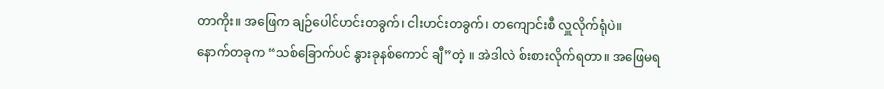တာကိုး။ အဖြေက ချဉ်ပေါင်ဟင်းတခွက်၊ ငါးဟင်းတခွက်၊ တကျောင်းစီ လှူလိုက်ရုံပဲ။
နောက်တခုက “သစ်ခြောက်ပင် နွားခုနစ်ကောင် ချီ”တဲ့ ။ အဲဒါလဲ စ်းစားလိုက်ရတာ။ အဖြေမရ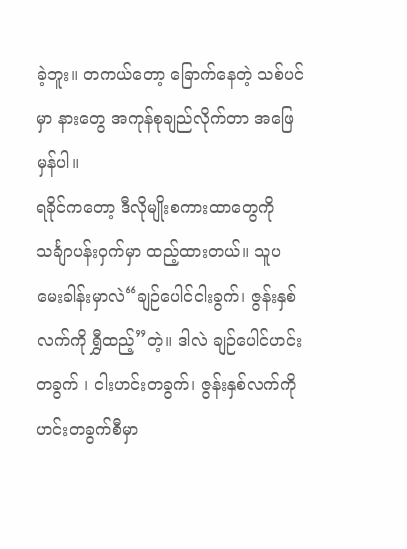ခဲ့ဘူး။ တကယ်တော့ ခြောက်နေတဲ့ သစ်ပင်မှာ နားတွေ အကုန်စုချည်လိုက်တာ အဖြေမှန်ပါ။
ရခိုင်ကတော့ ဒီလိုမျိုးစကားထာတွေကို သင်္ချာပန်းဝှက်မှာ ထည့်ထားတယ်။ သူပမေးခါန်းမှာလဲ“ချဉ်ပေါင်ငါးခွက်၊ ဇွန်းနှစ်လက်ကို ရွှီထည့်”တဲ့။ ဒါလဲ ချဉ်ပေါင်ဟင်းတခွက် ၊ ငါးဟင်းတခွက်၊ ဇွန်းနှစ်လက်ကို ဟင်းတခွက်စီမှာ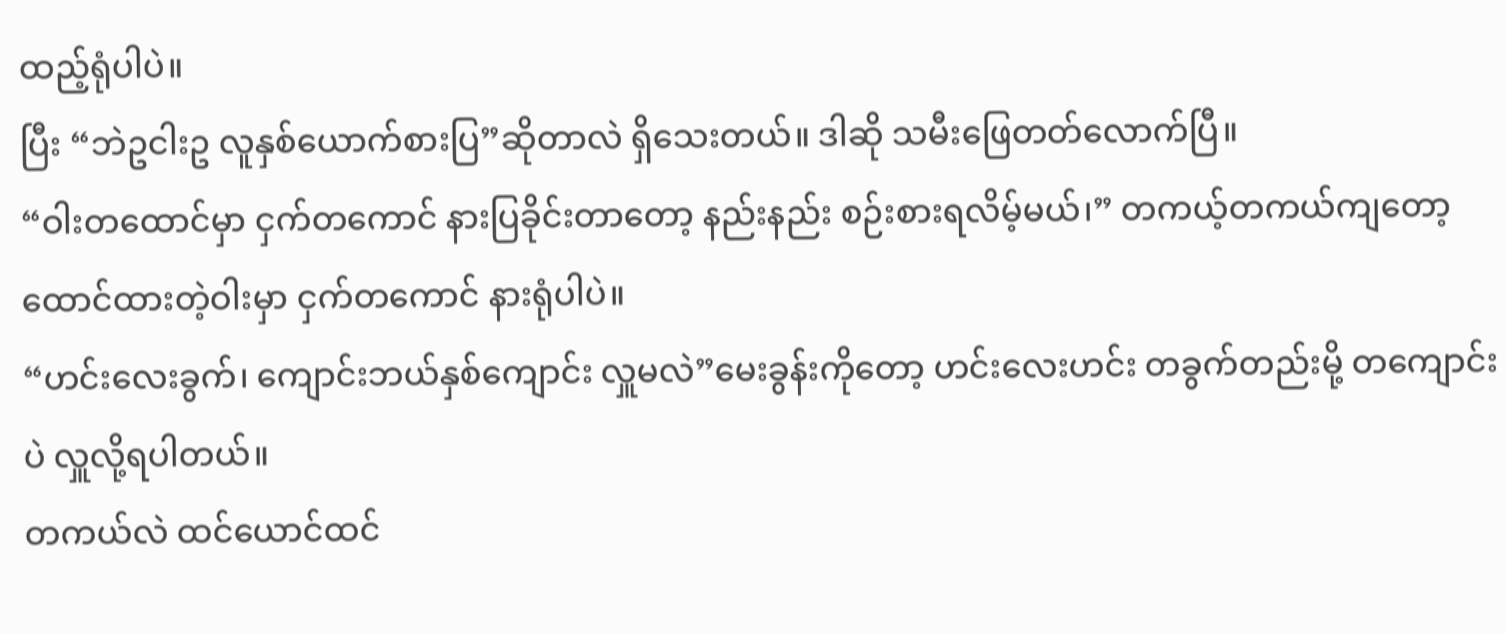ထည့်ရုံပါပဲ။
ပြီး “ဘဲဥငါးဥ လူနှစ်ယောက်စားပြ”ဆိုတာလဲ ရှိသေးတယ်။ ဒါဆို သမီးဖြေတတ်လောက်ပြီ။
“ဝါးတထောင်မှာ ငှက်တကောင် နားပြခိုင်းတာတော့ နည်းနည်း စဉ်းစားရလိမ့်မယ်၊” တကယ့်တကယ်ကျတော့ ထောင်ထားတဲ့ဝါးမှာ ငှက်တကောင် နားရုံပါပဲ။
“ဟင်းလေးခွက်၊ ကျောင်းဘယ်နှစ်ကျောင်း လှူမလဲ”မေးခွန်းကိုတော့ ဟင်းလေးဟင်း တခွက်တည်းမို့ တကျောင်းပဲ လှူလို့ရပါတယ်။
တကယ်လဲ ထင်ယောင်ထင်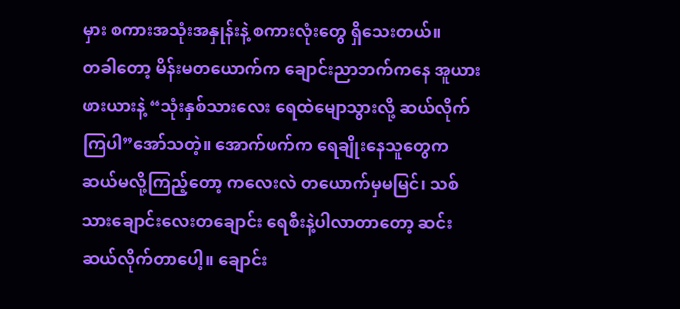မှား စကားအသုံးအနှုန်းနဲ့ စကားလုံးတွေ ရှိသေးတယ်။
တခါတော့ မိန်းမတယောက်က ချောင်းညာဘက်ကနေ အူယားဖားယားနဲ့ “သုံးနှစ်သားလေး ရေထဲမျောသွားလို့ ဆယ်လိုက်ကြပါ”အော်သတဲ့။ အောက်ဖက်က ရေချိုးနေသူတွေက ဆယ်မလို့ကြည့်တော့ ကလေးလဲ တယောက်မှမမြင်၊ သစ်သားချောင်းလေးတချောင်း ရေစီးနဲ့ပါလာတာတော့ ဆင်းဆယ်လိုက်တာပေါ့။ ချောင်း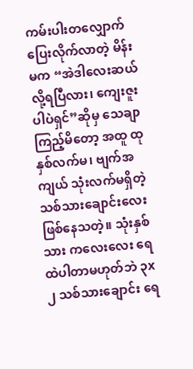ကမ်းပါးတလျှောက် ပြေးလိုက်လာတဲ့ မိန်းမက “အဲဒါလေးဆယ်လို့ရပြီလား၊ ကျေးဇူးပါပဲရှင်”ဆိုမှ သေချာကြည့်မိတော့ အထူ ထုနှစ်လက်မ၊ ဗျက်အကျယ် သုံးလက်မရှိတဲ့ သစ်သားချောင်းလေး ဖြစ်နေသတဲ့။ သုံးနှစ်သား ကလေးလေး ရေထဲပါတာမဟုတ်ဘဲ ၃x၂ သစ်သားချောင်း ရေ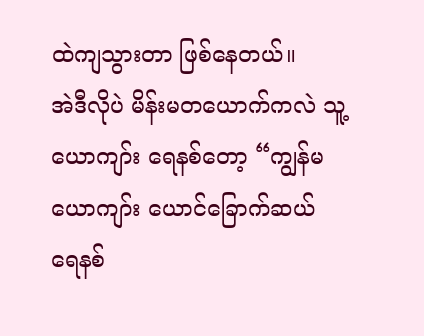ထဲကျသွားတာ ဖြစ်နေတယ်။
အဲဒီလိုပဲ မိန်းမတယောက်ကလဲ သူ့ယောကျာ်း ရေနစ်တော့ “ကျွန်မယောကျာ်း ယောင်ခြောက်ဆယ် ရေနစ်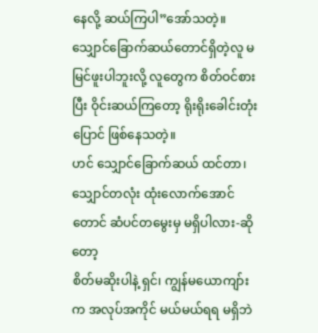နေလို့ ဆယ်ကြပါ”အော်သတဲ့။
သျှောင်ခြောက်ဆယ်တောင်ရှိတဲ့လူ မမြင်ဖူးပါဘူးလို့ လူတွေက စိတ်ဝင်စားပြီး ဝိုင်းဆယ်ကြတော့ ရိုးရိုးခေါင်းတုံးပြောင် ဖြစ်နေသတဲ့။
ဟင် သျှောင်ခြောက်ဆယ် ထင်တာ၊ သျှောင်တလုံး ထုံးလောက်အောင်တောင် ဆံပင်တမွေးမှ မရှိပါလား-ဆိုတော့
စိတ်မဆိုးပါနဲ့ ရှင်၊ ကျွန်မယောကျာ်းက အလုပ်အကိုင် မယ်မယ်ရရ မရှိဘဲ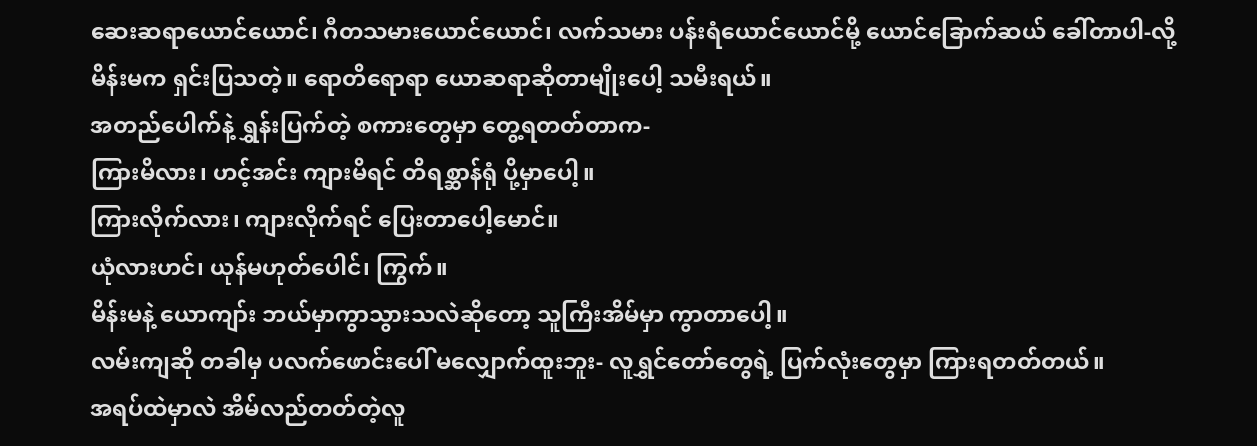ဆေးဆရာယောင်ယောင်၊ ဂီတသမားယောင်ယောင်၊ လက်သမား ပန်းရံယောင်ယောင်မို့ ယောင်ခြောက်ဆယ် ခေါ်တာပါ-လို့ မိန်းမက ရှင်းပြသတဲ့။ ရောတိရောရာ ယောဆရာဆိုတာမျိုးပေါ့ သမီးရယ်။
အတည်ပေါက်နဲ့ ရွှန်းပြက်တဲ့ စကားတွေမှာ တွေ့ရတတ်တာက-
ကြားမိလား၊ ဟင့်အင်း ကျားမိရင် တိရစ္ဆာန်ရုံ ပို့မှာပေါ့။
ကြားလိုက်လား၊ ကျားလိုက်ရင် ပြေးတာပေါ့မောင်။
ယုံလားဟင်၊ ယုန်မဟုတ်ပေါင်၊ ကြွက်။
မိန်းမနဲ့ ယောကျာ်း ဘယ်မှာကွာသွားသလဲဆိုတော့ သူကြီးအိမ်မှာ ကွာတာပေါ့။
လမ်းကျဆို တခါမှ ပလက်ဖောင်းပေါ် မလျှောက်ထူးဘူး- လူရွှင်တော်တွေရဲ့ ပြက်လုံးတွေမှာ ကြားရတတ်တယ်။
အရပ်ထဲမှာလဲ အိမ်လည်တတ်တဲ့လူ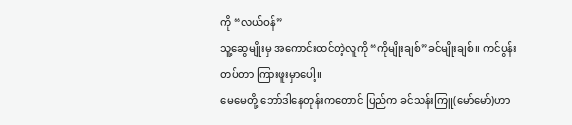ကို “လယ်ဝန်”
သူ့ဆွေမျိုးမှ အကောင်းထင်တဲ့လူကို “ကိုမျိုးချစ်”ခင်မျိုးချစ်။ ကင်ပွန်းတပ်တာ ကြားဖူးမှာပေါ့။
မေမေတို့ ဘော်ဒါနေတုန်းကတောင် ပြည်က ခင်သန်းကြူ(မော်မော်)ဟာ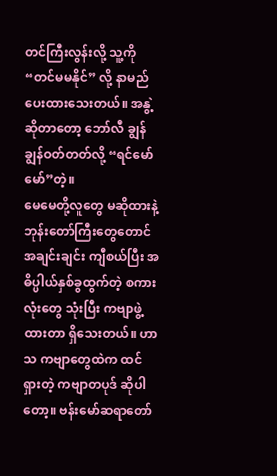တင်ကြီးလွန်းလို့ သူ့ကို “တင်မမနိုင်” လို့ နာမည်ပေးထားသေးတယ်။ အနွဲ့ဆိုတာတော့ ဘော်လီ ချွန်ချွန်ဝတ်တတ်လို့ “ရင်မော်မော်”တဲ့။
မေမေတို့လူတွေ မဆိုထားနဲ့ ဘုန်းတော်ကြီးတွေတောင် အချင်းချင်း ကျီစယ်ပြီး အဓိပ္ပါယ်နှစ်ခွထွက်တဲ့ စကားလုံးတွေ သုံးပြီး ကဗျာဖွဲ့ထားတာ ရှိသေးတယ်။ ဟာသ ကဗျာတွေထဲက ထင်ရှားတဲ့ ကဗျာတပုဒ် ဆိုပါတော့။ ဗန်းမော်ဆရာတော်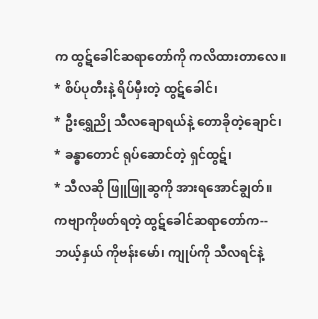က ထွဋ်ခေါင်ဆရာတော်ကို ကလိထားတာလေ။
* စိပ်ပုတီးနဲ့ ရိပ်မှီးတဲ့ ထွဋ်ခေါင်၊
* ဦးရွှေညို သီလချောရယ်နဲ့ တောခိုတဲ့ချောင်၊
* ခန္ဓာတောင် ရုပ်ဆောင်တဲ့ ရှင်ထွဋ်၊
* သီလဆို ဖြူဖြူဆွကို အားရအောင်ချွတ်။
ကဗျာကိုဖတ်ရတဲ့ ထွဋ်ခေါင်ဆရာတော်က--
ဘယ့်နှယ် ကိုဗန်းမော်၊ ကျုပ်ကို သီလရင်နဲ့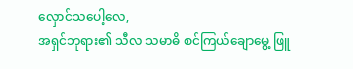လှောင်သပေါ့လေ,
အရှင်ဘုရား၏ သီလ သမာဓိ စင်ကြယ်ချောမွေ့ ဖြူ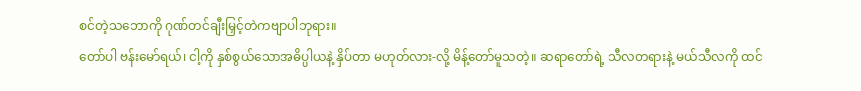စင်တဲ့သဘောကို ဂုဏ်တင်ချီးမြှင့်တဲကဗျာပါဘုရား။
တော်ပါ ဗန်းမော်ရယ်၊ ငါ့ကို နှစ်စွယ်သောအဓိပ္ပါယနဲ့ နှိပ်တာ မဟုတ်လား-လို့ မိန့်တော်မူသတဲ့။ ဆရာတော်ရဲ့ သီလတရားနဲ့ မယ်သီလကို ထင်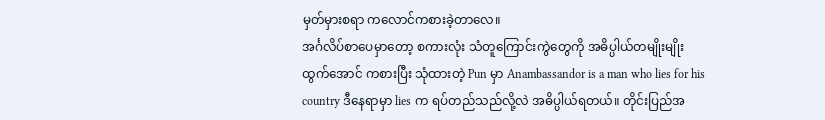မှတ်မှားစရာ ကလောင်ကစားခဲ့တာလေ။
အင်္ဂလိပ်စာပေမှာတော့ စကားလုံး သံတူကြောင်းကွဲတွေကို အဓိပ္ပါယ်တမျိုးမျိုးထွက်အောင် ကစားပြီး သုံထားတဲ့ Pun မှာ Anambassandor is a man who lies for his country ဒီနေရာမှာ lies က ရပ်တည်သည်လို့လဲ အဓိပ္ပါယ်ရတယ်။ တိုင်းပြည်အ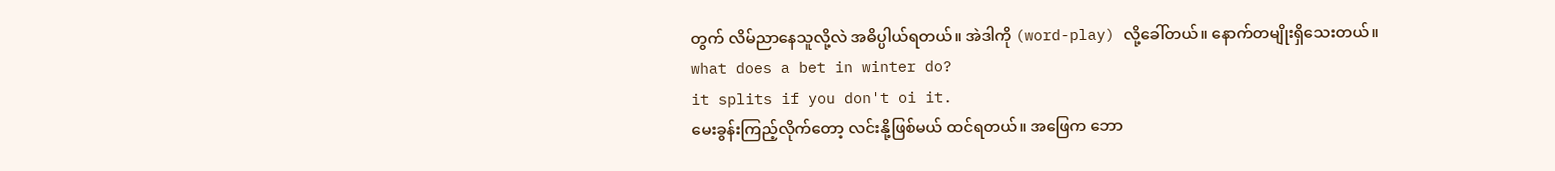တွက် လိမ်ညာနေသူလို့လဲ အဓိပ္ပါယ်ရတယ်။ အဲဒါကို (word-play) လို့ခေါ်တယ်။ နောက်တမျိုးရှိသေးတယ်။
what does a bet in winter do?
it splits if you don't oi it.
မေးခွန်းကြည့်လိုက်တော့ လင်းနို့ဖြစ်မယ် ထင်ရတယ်။ အဖြေက ဘော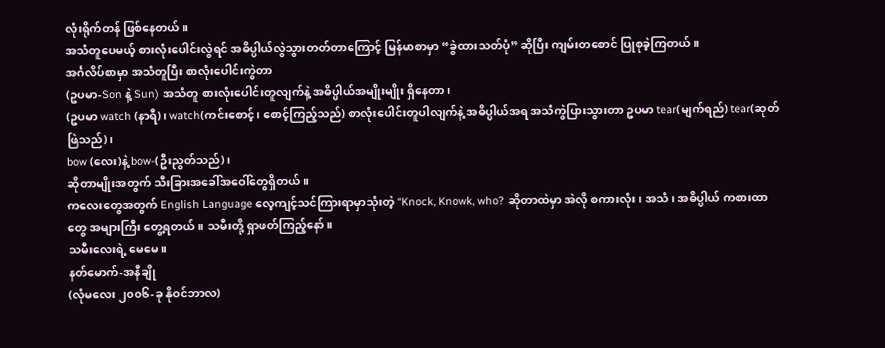လုံးရိုက်တန် ဖြစ်နေတယ်။
အသံတူပေမယ့် စားလုံးပေါင်းလွဲရင် အဓိပ္ပါယ်လွဲသွားတတ်တာကြောင့် မြန်မာစာမှာ “ခွဲထားသတ်ပုံ” ဆိုပြီး ကျမ်းတစောင် ပြုစုခဲ့ကြတယ်။
အင်္ဂလိပ်စာမှာ အသံတူပြီး စာလုံးပေါင်းကွဲတာ
(ဥပမာ-Son နဲ့ Sun) အသံတူ စားလုံးပေါင်းတူလျက်နဲ့ အဓိပ္ပါယ်အမျိုးမျိုး ရှိနေတာ၊
(ဥပမာ watch (နာရီ)၊ watch(ကင်းစောင့်၊ စောင့်ကြည့်သည်) စာလုံးပေါင်းတူပါလျက်နဲ့ အဓိပ္ပါယ်အရ အသံကွဲပြားသွားတာ ဥပမာ tear(မျက်ရည်) tear(ဆုတ်ဖြဲသည်)၊
bow (လေး)နဲ့ bow-(ဦးညွတ်သည်)၊
ဆိုတာမျိုးအတွက် သီးခြားအခေါ်အဝေါ်တွေရှိတယ်။
ကလေးတွေအတွက် English Language လေ့ကျင့်သင်ကြားရာမှာသုံးတဲ့ “Knock, Knowk, who? ဆိုတာထဲမှာ အဲလို စကားလုံး၊ အသံ၊ အဓိပ္ပါယ် ကစားထာတွေ အများကြီး တွေ့ရတယ်။ သမီးတို့ ရှာဖတ်ကြည့်နော်။
သမီးလေးရဲ့ မေမေ။
နတ်မောက်-အနီချို
(လုံမလေး ၂၀၀၆-ခု နိုဝင်ဘာလ)